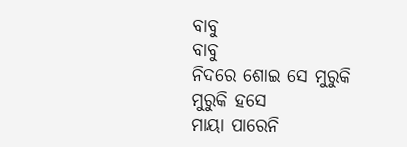ବାବୁ
ବାବୁ
ନିଦରେ ଶୋଇ ସେ ମୁରୁକି ମୁରୁକି ହସେ
ମାୟା ପାରେନି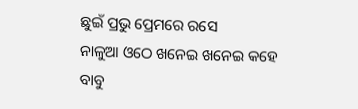ଛୁଇଁ ପ୍ରଭୁ ପ୍ରେମରେ ରସେ
ନାଳୁଆ ଓଠେ ଖନେଇ ଖନେଇ କହେ
ବାବୁ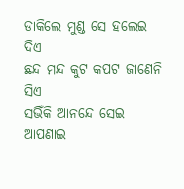ଡାକିଲେ ମୁଣ୍ଡ ସେ ହଲେଇ ଦିଏ
ଛନ୍ଦ ମନ୍ଦ କୁଟ କପଟ ଜାଣେନି ସିଏ
ସଭିଁକି ଆନନ୍ଦେ ସେଇ ଆପଣାଇ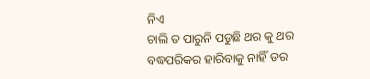ନିଏ
ଚାଲି ତ ପାରୁନି ପଡୁଛି ଥର କୁ ଥର
ବଦ୍ଧପରିକର ହାରିବାକୁ ନାହିଁ ଡର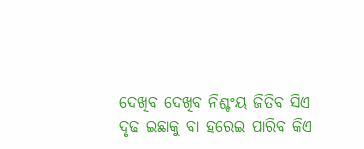ଦେଖିବ ଦେଖିବ ନିଶ୍ଚଂୟ ଜିତିବ ସିଏ
ଦୃଢ ଇଛାକୁ ବା ହରେଇ ପାରିବ କିଏ